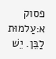פסוק א:עַלמוּת לַבֵּן. יֵשׁ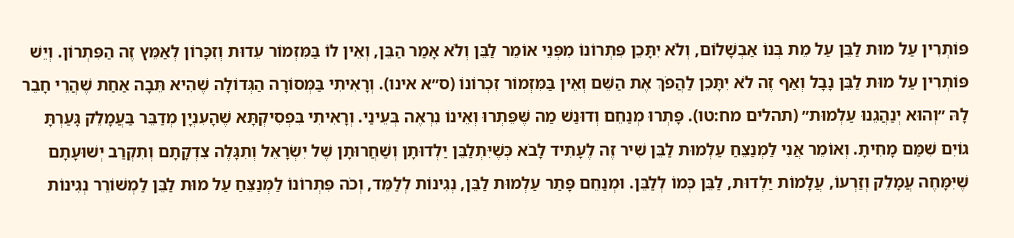פּוֹתְרִין עַל מוּת לַבֵּן עַל מֵת בְּנוֹ אַבְשָׁלוֹם, וְלֹא יִתָּכֵן פִּתְרוֹנוֹ מִפְּנֵי אוֹמֵר לַבֵּן וְלֹא אָמַר הַבֵּן, וְאֵין לוֹ בַּמִּזְמוֹר עֵדוּת וְזִכָּרוֹן לְאַמֵּץ זֶה הַפִּתְרוֹן. וְיֵשׁ פּוֹתְרִין עַל מוּת לַבֵּן נָבָל וְאַף זֶה לֹא יִתָּכֵן לַהֲפֹךְ אֶת הַשֵּׁם וְאֵין בַּמִּזְמוֹר זִכְרוֹנוֹ (ס״א אינו). וְרָאִיתִי בַּמְּסוֹרָה הַגְּדוֹלָה שֶׁהִיא תֵּבָה אַחַת שֶׁהֲרֵי חָבֵר לָהּ ״וְהוּא יְנַהֲגֵנוּ עַלְמוּת״ (תהלים מח:טו). פָּתְרוּ מְנַחֵם וְדוּנַשׁ מַה שֶּׁפֵּתְרוּ וְאֵינוֹ נִרְאֶה בְּעֵינַי. וְרָאִיתִי בִּפְסִיקְתָּא שֶׁהָעִנְיָן מְדַבֵּר בַּעֲמָלֵק גָּעַרְתָּ גוֹיִם שִׁמַּם מָחִיתָ. וְאוֹמֵר אֲנִי לַמְנַצֵּחַ עַלְמוּת לַבֵּן שִׁיר זֶה לֶעָתִיד לָבֹא כְּשֶׁיִּתְלַבֵּן יַלְדוּתָן וְשַׁחֲרוּתָן שֶׁל יִשְׂרָאֵל וְתִגָּלֶה צִדְקָתָם וְתִקְרַב יְשׁוּעָתָם שֶׁיִּמָּחֶה עֲמָלֵק וְזַרְעוֹ, עֲלָמוֹת יַלְדוּת, לַבֵּן כְּמוֹ לְלַבֵּן. וּמְנַחֵם פָּתַר עַלְמוּת לַבֵּן, נְגִינוֹת לְלַמֵּד, וְכֹה פִּתְרוֹנוֹ לַמְנַצֵּחַ עַל מוּת לַבֵּן לַמְשׁוֹרֵר נְגִינוֹת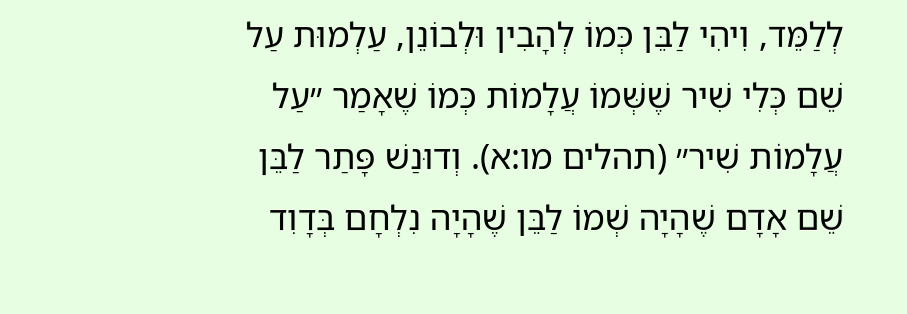לְלַמֵּד, וִיהִי לַבֵּן כְּמוֹ לְהָבִין וּלְבוֹנֵן, עַלְמוּת עַל שֵׁם כְּלִי שִׁיר שֶׁשְּׁמוֹ עֲלָמוֹת כְּמוֹ שֶׁאָמַר ״עַל עֲלָמוֹת שִׁיר״ (תהלים מו:א). וְדוּנַשׁ פָּתַר לַבֵּן שֵׁם אָדָם שֶׁהָיָה שְׁמוֹ לַבֵּן שֶׁהָיָה נִלְחָם בְּדָוִד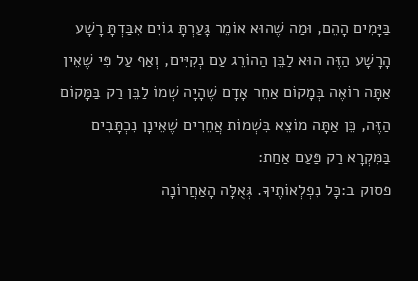בַּיָּמִים הָהֵם, וּמַה שֶׁהוּא אוֹמֵר גָּעַרְתָּ גוֹיִם אִבַּדְתָּ רָשָׁע הָרָשָׁע הַזֶּה הוּא לַבֵּן הַהוֹרֵג עַם נְקִיִּים, וְאַף עַל פִּי שֶׁאֵין אַתָּה רוֹאֶה בְּמָקוֹם אַחֵר אָדָם שֶׁהָיָה שְׁמוֹ לַבֵּן רַק בַּמָּקוֹם הַזֶּה, כֵּן אַתָּה מוֹצֵא בִּשְׁמוֹת אֲחֵרִים שֶׁאֵינָן נִכְתָּבִים בַּמִּקְרָא רַק פַּעַם אַחַת:
פסוק ב:כָּל נִפְלְאוֹתֶיךָ. גְּאֻלָּה הָאַחֲרוֹנָה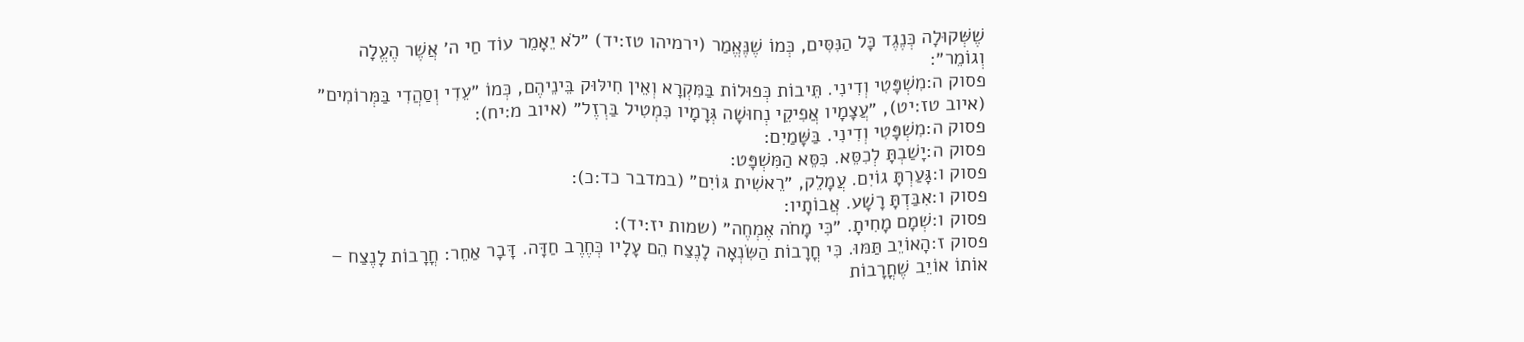שֶׁשְּׁקוּלָה כְּנֶגֶד כָּל הַנִּסִּים, כְּמוֹ שֶׁנֶּאֱמַר (ירמיהו טז:יד) ״לֹא יֵאָמֵר עוֹד חַי ה׳ אֲשֶׁר הֶעֱלָה וְגוֹמֵר״:
פסוק ה:מִשְׁפָּטִי וְדִינִי. תֵּיבוֹת כְּפוּלוֹת בַּמִּקְרָא וְאֵין חִילּוּק בֵּינֵיהֶם, כְּמוֹ ״עֵדִי וְסַהֲדִי בַּמְּרוֹמִים״ (איוב טז:יט), ״עֲצָמָיו אֲפִיקֵי נְחוּשָׁה גְּרָמָיו כִּמְטִיל בַּרְזֶל״ (איוב מ:יח):
פסוק ה:מִשְׁפָּטִי וְדִינִי. בַּשָּׁמַיִם:
פסוק ה:יָשַׁבְתָּ לְכִסֵּא. כִּסֵּא הַמִּשְׁפָּט:
פסוק ו:גָּעַרְתָּ גוֹיִם. עֲמָלֵק, ״רֵאשִׁית גּוֹיִם״ (במדבר כד:כ):
פסוק ו:אִבַּדְתָּ רָשָׁע. אֲבוֹתָיו:
פסוק ו:שְׁמָם מָחִיתָ. ״כִּי מָחֹה אֶמְחֶה״ (שמות יז:יד):
פסוק ז:הָאוֹיֵב תַּמּוּ. כִּי חֳרָבוֹת הַשִּׂנְאָה לָנֶצַח הֵם עָלָיו כְּחֶרֶב חַדָּה. דָּבָר אַחֵר: חֳרָבוֹת לָנֶצַח – אוֹתוֹ אוֹיֵב שֶׁחֳרָבוֹת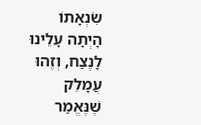שִׂנְאָתוֹ הָיְתָה עָלֵינוּ לָנֶצַח, וְזֶהוּ עֲמָלֵק שֶׁנֶּאֱמַר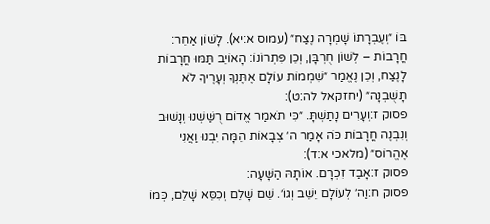בּוֹ ״וְעֶבְרָתוֹ שָׁמְרָה נֶצַח״ (עמוס א:יא). לָשׁוֹן אַחֵר: חֳרָבוֹת – לְשׁוֹן חֻרְבָּן, וְכֵן פִּתְרוֹנוֹ: הָאוֹיֵב תַּמּוּ חֳרָבוֹת לָנֶצַח, וְכֵן נֶאֱמַר ״שִׁמְמוֹת עוֹלָם אֶתֶּנְךָ וְעָרֶיךָ לֹא תָשֻׁבְנָה״ (יחזקאל לה:ט):
פסוק ז:וְעָרִים נָתַשְׁתָּ. ״כִּי תֹאמַר אֱדוֹם רֻשַּׁשְׁנוּ וְנָשׁוּב וְנִבְנֶה חֳרָבוֹת כֹּה אָמַר ה׳ צְבָאוֹת הֵמָּה יִבְנוּ וַאֲנִי אֶהֱרוֹס״ (מלאכי א:ד):
פסוק ז:אָבַד זִכְרָם. אוֹתָהּ הַשָּׁעָה:
פסוק ח:וַה׳ לְעוֹלָם יֵשֵׁב וְגוֹ׳. שֵׁם שָׁלֵם וְכִסֵּא שָׁלֵם, כְּמוֹ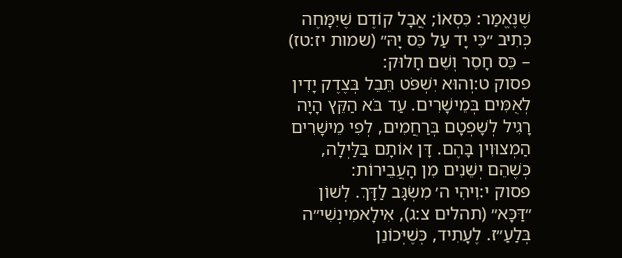שֶׁנֶּאֱמַר: כִּסְאוֹ; אֲבָל קוֹדֶם שֶׁיִּמָּחֶה כְּתִיב ״כִּי יָד עַל כֵּס יָהּ״ (שמות יז:טז) – כֵּס חָסֵר וְשֵׁם חָלוּק:
פסוק ט:וְהוּא יִשְׁפֹּט תֵּבֵל בְּצֶדֶק יָדִין לְאֻמִּים בְּמֵישָׁרִים. עַד בֹּא הַקֵּץ הָיָה רָגִיל לְשָׁפְטָם בְּרַחֲמִים, לְפִי מֵישָׁרִים הַמְצוּוִין בָּהֶם. דָּן אוֹתָם בַּלַּיְלָה, כְּשֶׁהֵם יְשֵׁנִים מִן הָעֲבֵירוֹת:
פסוק י:וִיהִי ה׳ מִשְׂגָּב לַדָּךְ. לְשׁוֹן ״דַּכָּא״ (תהלים צ:ג), אִילָאמִינְשִׁי״ה בְּלַעַ״ז. לֶעָתִיד, כְּשֶׁיְּכוֹנֵן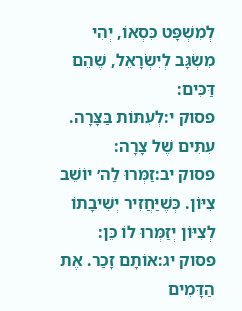לְמִשְׁפָּט כִּסְאוֹ, יְהִי מִשְׂגָּב לְיִשְׂרָאֵל, שֶׁהֵם דַּכִּים:
פסוק י:לְעִתּוֹת בַּצָּרָה. עִתִּים שֶׁל צָרָה:
פסוק יב:זַמְּרוּ לַה׳ יוֹשֵׁב צִיּוֹן. כְּשֶׁיַּחֲזִיר יְשִׁיבָתוֹ לְצִיּוֹן יְזַמְּרוּ לוֹ כֵּן:
פסוק יג:אוֹתָם זָכַר. אֶת הַדָּמִים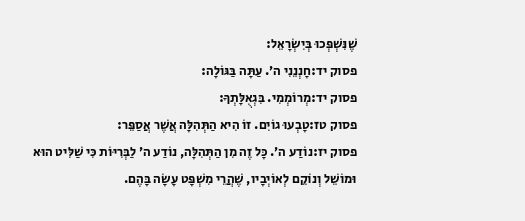שֶׁנִּשְׁפְּכוּ בְּיִשְׂרָאֵל:
פסוק יד:חָנְנֵנִי ה׳. עַתָּה בַּגּוֹלָה:
פסוק יד:מְרוֹמְמִי. בִּגְאֻלָּתְךָ:
פסוק טז:טָבְעוּ גוֹיִם. זוֹ הִיא הַתְּהִלָּה אֲשֶׁר אֲסַפֵּר:
פסוק יז:נוֹדַע ה׳. כָּל זֶה מִן הַתְּהִלָּה, נוֹדַע ה׳ לַבְּרִיּוֹת כִּי שַׁלִּיט הוּא וּמוֹשֵׁל וְנוֹקֵם לְאוֹיְבָיו, שֶׁהֲרֵי מִשְׁפָּט עָשָׂה בָּהֶם.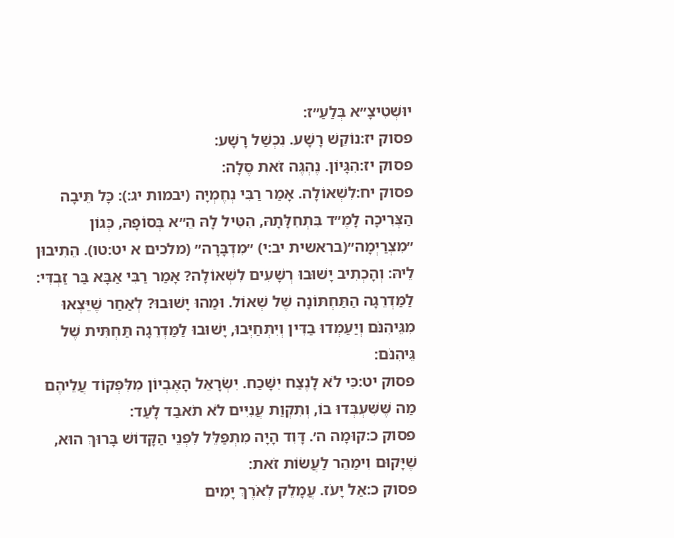יוּשְׁטִיצָ״א בְּלַעַ״ז:
פסוק יז:נוֹקֵשׁ רָשָׁע. נִכְשַׁל רָשָׁע:
פסוק יז:הִגָּיוֹן. נֶהְגֶּה זֹאת סֶלָה:
פסוק יח:לִשְׁאוֹלָה. אָמַר רַבִּי נְחֶמְיָה (יבמות יג:): כָּל תֵּיבָה הַצְּרִיכָה לָמֶ״ד בִּתְחִלָּתָהּ, הִטִּיל לָהּ הֵ״א בְּסוֹפָהּ, כְּגוֹן ״מִצְרַיְמָה״(בראשית יב:י) ״מִדְבָּרָה״ (מלכים א יט:טו). הֵתִיבוּן לֵיהּ: וְהָכְתִיב יָשׁוּבוּ רְשָׁעִים לִשְׁאוֹלָה? אָמַר רַבִּי אַבָּא בַּר זַבְדִּי: לַמַּדְרֵגָה הַתַּחְתּוֹנָה שֶׁל שְׁאוֹל. וּמַהוּ יָשׁוּבוּ? לְאַחַר שֶׁיֵּצְאוּ מִגֵּיהִנֹּם וְיַעַמְדוּ בַדִּין וְיִתְחַיְּבוּ, יָשׁוּבוּ לַמַּדְרֵגָה תַּחְתִּית שֶׁל גֵּיהִנֹּם:
פסוק יט:כִּי לֹא לָנֶצַח יִשָּׁכַח. יִשְׂרָאֵל הָאֶבְיוֹן מִלִּפְקוֹד עֲלֵיהֶם מַה שֶּׁשִּׁעְבְּדוּ בוֹ, וְתִקְוַת עֲנִיִּים לֹא תֹאבַד לָעַד:
פסוק כ:קוּמָה ה׳. דָּוִד הָיָה מִתְפַּלֵּל לִפְנֵי הַקָּדוֹשׁ בָּרוּךְ הוּא, שֶׁיָּקוּם וִימַהֵר לַעֲשׂוֹת זֹאת:
פסוק כ:אַל יָעֹז. עֲמָלֵק לְאֹרֶךְ יָמִים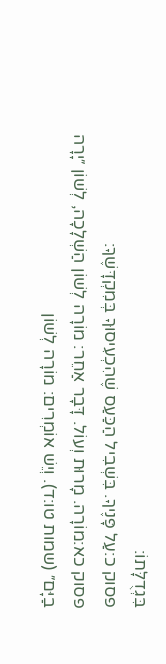בִּגְדֻלָּתוֹ:
פסוק כ:עַל פָּנֶיךָ. בִּשְׁבִיל הַכַּעַס שֶׁהִכְעִיסוּךָ בְּמִקְדָּשֶׁךָ:
פסוק כא:מוֹרָה. מָרוּת וְעוֹל. דָּבָר אַחֵר: מוֹרָה לְשׁוֹן הַשְׁלָכָה, לְשׁוֹן ״יָרָה בַיָּם״ (שמות טו:ד). וְיֵשׁ אוֹמְרִים: מוֹרָה לְשׁוֹן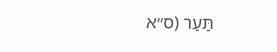תַּעַר (ס״א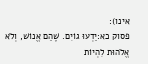אינו):
פסוק כא:יֵדְעוּ גוֹיִם. שֶׁהֵם אֱנוֹשׁ, וְלֹא אֱלֹהוּת לִהְיוֹת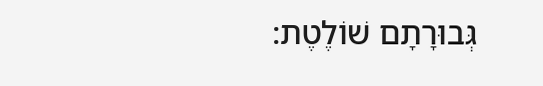גְּבוּרָתָם שׁוֹלֶטֶת: